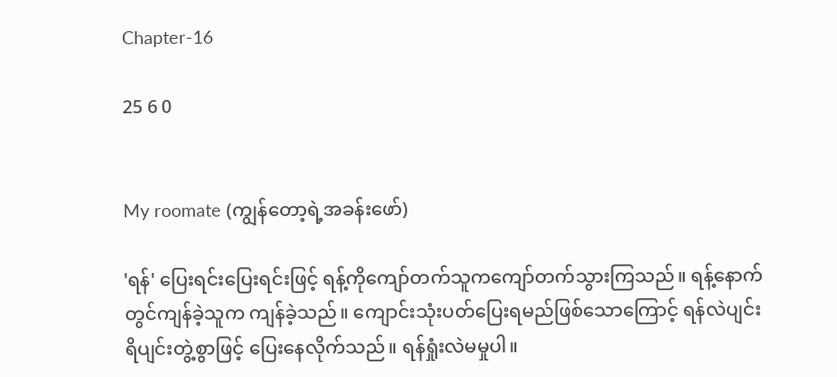Chapter-16

25 6 0


My roomate (ကျွန်တော့ရဲ့အခန်းဖော်)

'ရန်' ပြေးရင်းပြေးရင်းဖြင့် ရန့်ကိုကျော်တက်သူကကျော်တက်သွားကြသည်။ ရန့်နောက်တွင်ကျန်ခဲ့သူက ကျန်ခဲ့သည်။ ကျောင်းသုံးပတ်ပြေးရမည်ဖြစ်သောကြောင့် ရန်လဲပျင်းရိပျင်းတွဲ့စွာဖြင့် ပြေးနေလိုက်သည်။ ရန်ရှုံးလဲမမှုပါ။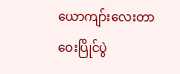ယောကျာ်းလေးတာဝေးပြိုင်ပွဲ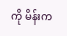ကို မိန်းက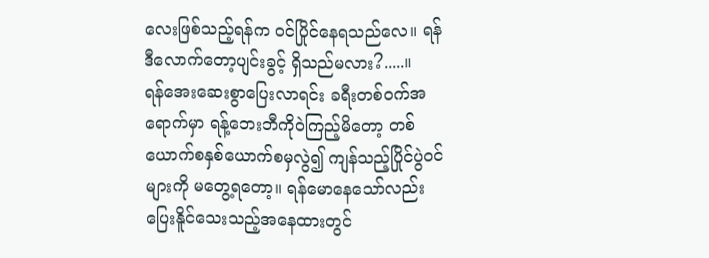လေးဖြစ်သည့်ရန်က ဝင်ပြိုင်နေရသည်လေ။ ရန်ဒီလောက်တော့ပျင်းခွင့် ရှိသည်မလား?.....။
ရန်အေးဆေးစွာပြေးလာရင်း ခရီးတစ်ဝက်အရောက်မှာ ရန့်ဘေးဘီကိုဝဲကြည့်မိတော့ တစ်ယောက်စနှစ်ယောက်စမှလွဲ၍ ကျန်သည့်ပြိုင်ပွဲဝင်များကို မတွေ့ရတော့။ ရန်မောနေသော်လည်း ပြေးနိူင်သေးသည့်အနေထားတွင်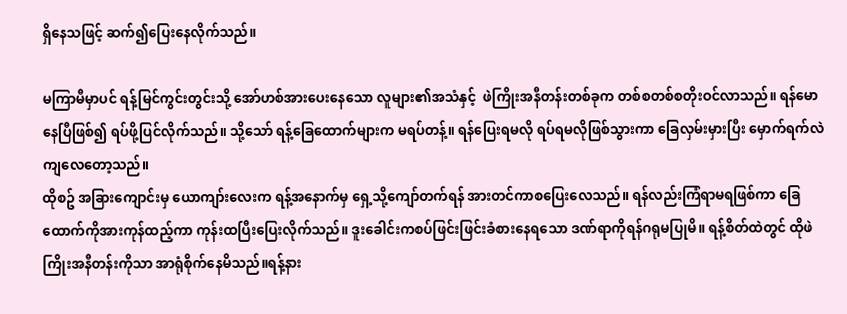ရှိနေသဖြင့် ဆက်၍ပြေးနေလိုက်သည်။

မကြာမီမှာပင် ရန့်မြင်ကွင်းတွင်းသို့ အော်ဟစ်အားပေးနေသော လူများ၏အသံနှင့်  ဖဲကြိုးအနီတန်းတစ်ခုက တစ်စတစ်စတိုးဝင်လာသည်။ ရန်မောနေပြီဖြစ်၍ ရပ်ဖို့ပြင်လိုက်သည်။ သို့သော် ရန့်ခြေထောက်များက မရပ်တန့်။ ရန်ပြေးရမလို ရပ်ရမလိုဖြစ်သွားကာ ခြေလှမ်းမှားပြီး မှောက်ရက်လဲကျလေတော့သည်။
ထိုစဥ် အခြားကျောင်းမှ ယောကျာ်းလေးက ရန့်အနောက်မှ ရှေ့သို့ကျော်တက်ရန် အားတင်ကာစပြေးလေသည်။ ရန်လည်းကြံရာမရဖြစ်ကာ ခြေထောက်ကိုအားကုန်ထည့်ကာ ကုန်းထပြီးပြေးလိုက်သည်။ ဒူးခေါင်းကစပ်ဖြင်းဖြင်းခံစားနေရသော ဒဏ်ရာကိုရန်ဂရုမပြုမိ။ ရန့်စိတ်ထဲတွင် ထိုဖဲကြိုးအနီတန်းကိုသာ အာရုံစိုက်နေမိသည်။ရန့်နား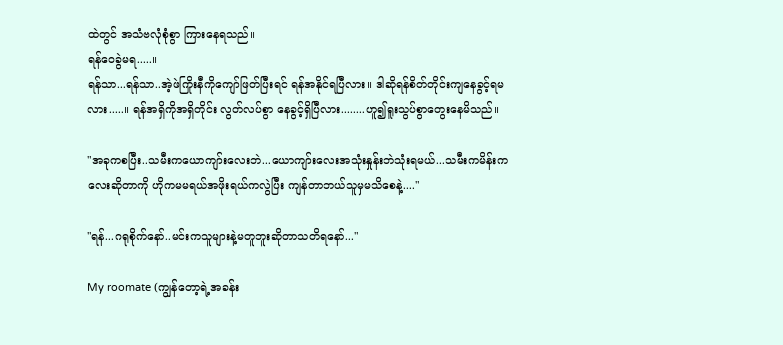ထဲတွင် အသံဗလုံစုံစွာ ကြားနေရသည်။
ရန်ဝေခွဲမရ.....။
ရန်သာ...ရန်သာ..အဲ့ဖဲကြိုးနီကိုကျော်ဖြတ်ပြီးရင် ရန်အနိုင်ရပြီလား။ ဒါဆိုရန်စိတ်တိုင်းကျနေခွင့်ရမလား.....။ ရန်အရှိကိုအရှိတိုင်း လွတ်လပ်စွာ နေခွင့်ရှိပြီလား........ဟူ၍ရူးသွပ်စွာတွေးနေမိသည်။

"အခုကစပြီး..သမီးကယောကျာ်းလေးဘဲ...ယောကျာ်းလေးအသုံးနှုန်းဘဲသုံးရမယ်...သမီးကမိန်းကလေးဆိုတာကို ဟိုကမမရယ်အဖိုးရယ်ကလွဲပြီး ကျန်တာဘယ်သူမှမသိစေနဲ့...."

"ရန်...ဂရုစိုက်နော်..မင်းကသူများနဲ့မတူဘူးဆိုတာသတိရနော်..."

My roomate (ကျွန်တော့ရဲ့အခန်း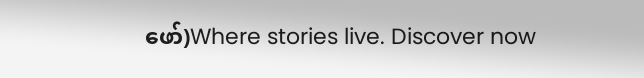ဖော်)Where stories live. Discover now